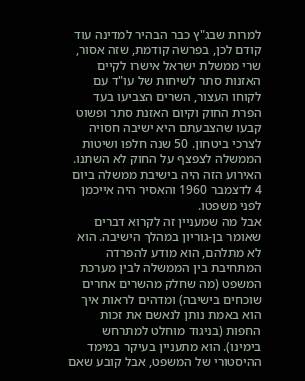למרות שבג"ץ כבר הבהיר למדינה עוד קודם לכן, בפרשה קודמת, שזה אסור, שרי ממשלת ישראל אישרו לקיים האזנות סתר לשיחות של עו"ד עם לקוחו העצור, השרים הצביעו בעד הפרת החוק וקיום האזנת סתר ופשוט קבעו שהצבעתם היא ישיבה חסויה לצרכי ביטחון. 50 שנה חלפו ושיטות הממשלה לצפצף על החוק לא השתנו. האירוע הזה היה בישיבת ממשלה ביום 4 לדצמבר 1960 והאסיר היה אייכמן לפני משפטו.
אבל מה שמעניין זה לקרוא דברים שאומר בן-גוריון במהלך הישיבה. הוא לא מתלהם, הוא מודע להפרדה המתחיבת בין הממשלה לבין מערכת המשפט (מה שחלק מהשרים אחרים שוכחים בישיבה) ומדהים לראות איך הוא באמת נותן לנאשם את זכות החפות (בניגוד מוחלט למתרחש בימינו). הוא מתעניין בעיקר במימד ההיסטורי של המשפט, אבל קובע שאם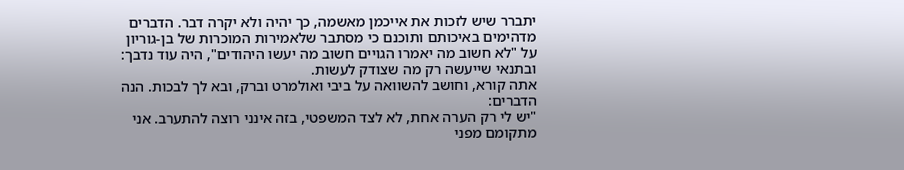יתברר שיש לזכות את אייכמן מאשמה, כך יהיה ולא יקרה דבר. הדברים מדהימים באיכותם ותוכנם כי מסתבר שלאמירות המוכרות של בן-גוריון על "לא חשוב מה יאמרו הגויים חשוב מה יעשו היהודים", היה עוד נדבך: ובתנאי שייעשה רק מה שצודק לעשות.
אתה קורא, וחושב להשוואה על ביבי ואולמרט וברק, ובא לך לבכות. הנה הדברים:
"יש לי רק הערה אחת, לא לצד המשפטי, בזה אינני רוצה להתערב. אני מתקומם מפני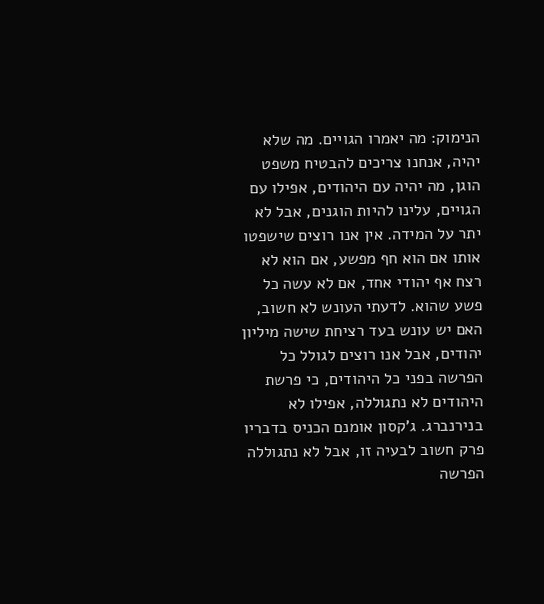הנימוק: מה יאמרו הגויים. מה שלא יהיה, אנחנו צריכים להבטיח משפט הוגן, מה יהיה עם היהודים, אפילו עם הגויים, עלינו להיות הוגנים, אבל לא יתר על המידה. אין אנו רוצים שישפטו אותו אם הוא חף מפשע, אם הוא לא רצח אף יהודי אחד, אם לא עשה כל פשע שהוא. לדעתי העונש לא חשוב, האם יש עונש בעד רציחת שישה מיליון יהודים, אבל אנו רוצים לגולל כל הפרשה בפני כל היהודים, כי פרשת היהודים לא נתגוללה, אפילו לא בנירנברג. ג'קסון אומנם הכניס בדבריו פרק חשוב לבעיה זו, אבל לא נתגוללה הפרשה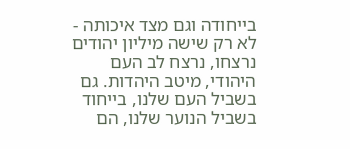בייחודה וגם מצד איכותה - לא רק שישה מיליון יהודים נרצחו, נרצח לב העם היהודי, מיטב היהדות. גם בשביל העם שלנו, בייחוד בשביל הנוער שלנו, הם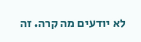לא יודעים מה קרה. זה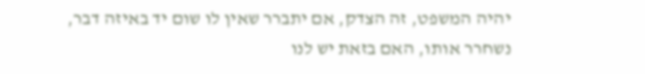יהיה המשפט, זה הצדק, אם יתברר שאין לו שום יד באיזה דבר, נשחרר אותו, האם בזאת יש לנו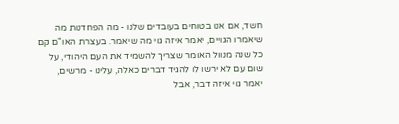חשד, אם אנו בטוחים בעובדים שלנו - מה הפחדנות מה שיאמרו הגויים, יאמר איזה גוי מה שיאמר. בעצרת האו"ם קם כל שנה מנוול האומר שצריך להשמיד את העם היהודי, על שום עם לא ירשו לו להגיד דברים כאלה, עלינו - מרשים, יאמר גוי איזה דבר, אבל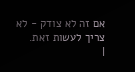אם זה לא צודק - לא צריך לעשות זאת.
|